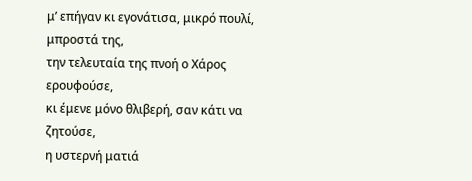μ’ επήγαν κι εγονάτισα, μικρό πουλί, μπροστά της,
την τελευταία της πνοή ο Χάρος ερουφούσε,
κι έμενε μόνο θλιβερή, σαν κάτι να ζητούσε,
η υστερνή ματιά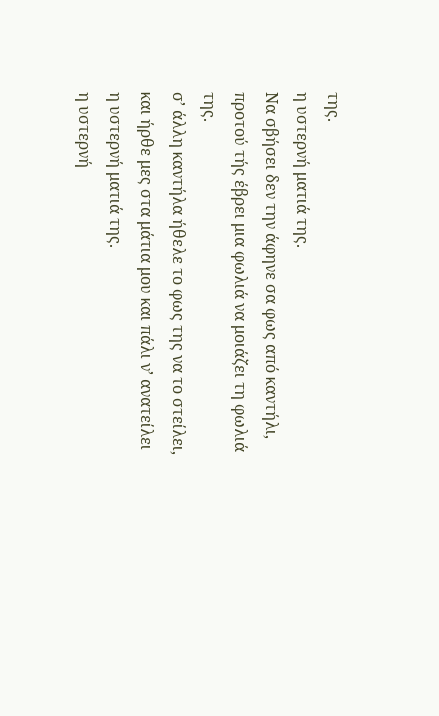της.
η υστερνή ματιά της.
Να σβήσει δεν την άφηνε σα φως από καντήλι,
προτού τής έβρει μια φωλιά να μοιάζει τη φωλιά της.
σ’ άλλη καντήλα ήθελε το φως της να το στείλει,
και ήρθε μες στα μάτια μου και πάλι ν’ ανατείλει
η υστερνή ματιά της.
η υστερνή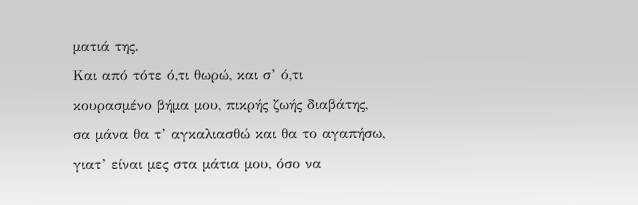ματιά της.
Και από τότε ό,τι θωρώ, και σ’ ό,τι
κουρασμένο βήμα μου, πικρής ζωής διαβάτης,
σα μάνα θα τ’ αγκαλιασθώ και θα το αγαπήσω,
γιατ’ είναι μες στα μάτια μου, όσο να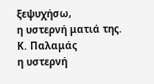ξεψυχήσω,
η υστερνή ματιά της.
Κ. Παλαμάς
η υστερνή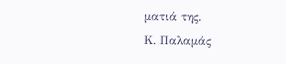ματιά της.
Κ. Παλαμάς